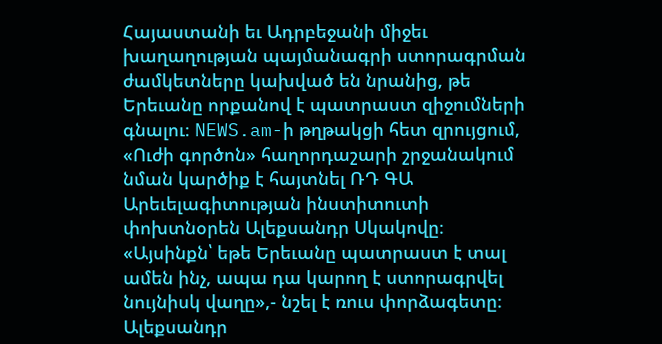Հայաստանի եւ Ադրբեջանի միջեւ խաղաղության պայմանագրի ստորագրման ժամկետները կախված են նրանից, թե Երեւանը որքանով է պատրաստ զիջումների գնալու։ NEWS.am-ի թղթակցի հետ զրույցում, «Ուժի գործոն» հաղորդաշարի շրջանակում նման կարծիք է հայտնել ՌԴ ԳԱ Արեւելագիտության ինստիտուտի փոխտնօրեն Ալեքսանդր Սկակովը։
«Այսինքն՝ եթե Երեւանը պատրաստ է տալ ամեն ինչ, ապա դա կարող է ստորագրվել նույնիսկ վաղը»,- նշել է ռուս փորձագետը։
Ալեքսանդր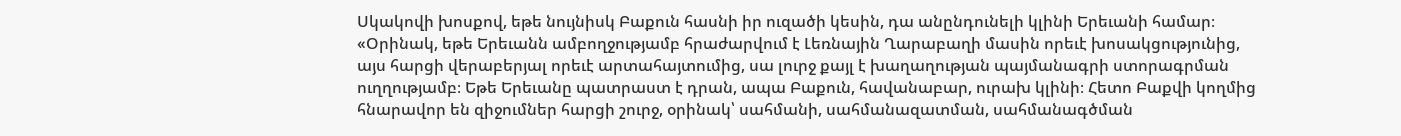Սկակովի խոսքով, եթե նույնիսկ Բաքուն հասնի իր ուզածի կեսին, դա անընդունելի կլինի Երեւանի համար։
«Օրինակ, եթե Երեւանն ամբողջությամբ հրաժարվում է Լեռնային Ղարաբաղի մասին որեւէ խոսակցությունից, այս հարցի վերաբերյալ որեւէ արտահայտումից, սա լուրջ քայլ է խաղաղության պայմանագրի ստորագրման ուղղությամբ։ Եթե Երեւանը պատրաստ է դրան, ապա Բաքուն, հավանաբար, ուրախ կլինի։ Հետո Բաքվի կողմից հնարավոր են զիջումներ հարցի շուրջ, օրինակ՝ սահմանի, սահմանազատման, սահմանագծման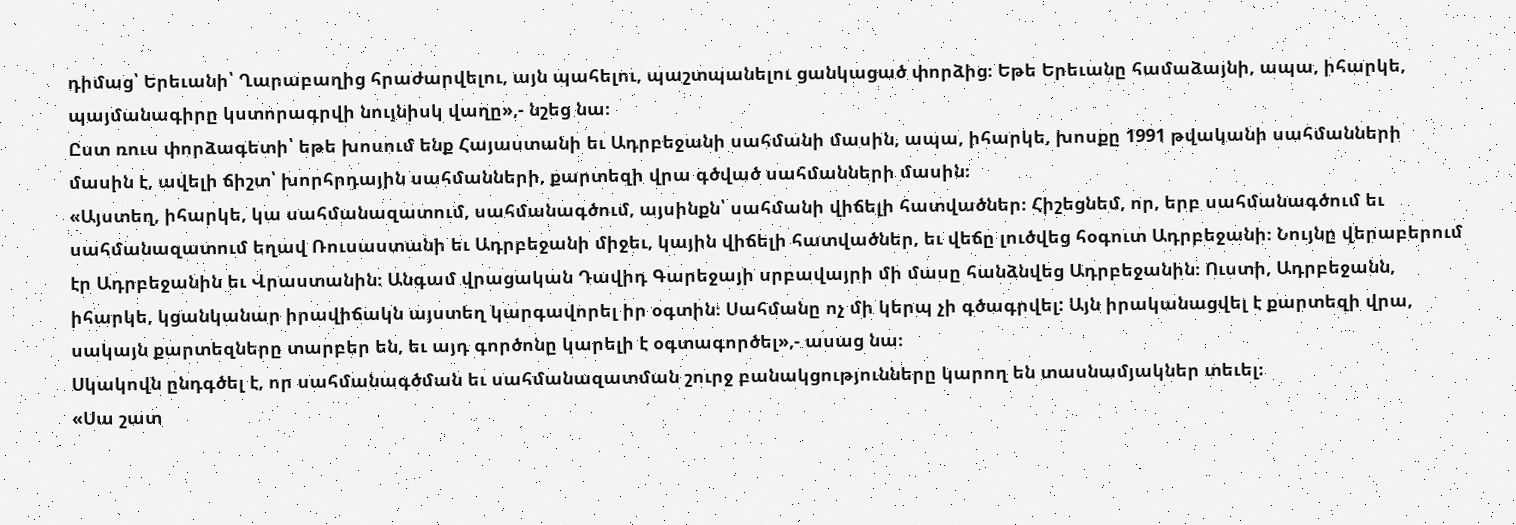դիմաց՝ Երեւանի՝ Ղարաբաղից հրաժարվելու, այն պահելու, պաշտպանելու ցանկացած փորձից։ Եթե Երեւանը համաձայնի, ապա, իհարկե, պայմանագիրը կստորագրվի նույնիսկ վաղը»,- նշեց նա։
Ըստ ռուս փորձագետի՝ եթե խոսում ենք Հայաստանի եւ Ադրբեջանի սահմանի մասին, ապա, իհարկե, խոսքը 1991 թվականի սահմանների մասին է, ավելի ճիշտ՝ խորհրդային սահմանների, քարտեզի վրա գծված սահմանների մասին։
«Այստեղ, իհարկե, կա սահմանազատում, սահմանագծում, այսինքն՝ սահմանի վիճելի հատվածներ։ Հիշեցնեմ, որ, երբ սահմանագծում եւ սահմանազատում եղավ Ռուսաստանի եւ Ադրբեջանի միջեւ, կային վիճելի հատվածներ, եւ վեճը լուծվեց հօգուտ Ադրբեջանի։ Նույնը վերաբերում էր Ադրբեջանին եւ Վրաստանին։ Անգամ վրացական Դավիդ Գարեջայի սրբավայրի մի մասը հանձնվեց Ադրբեջանին։ Ուստի, Ադրբեջանն, իհարկե, կցանկանար իրավիճակն այստեղ կարգավորել իր օգտին։ Սահմանը ոչ մի կերպ չի գծագրվել: Այն իրականացվել է քարտեզի վրա, սակայն քարտեզները տարբեր են, եւ այդ գործոնը կարելի է օգտագործել»,- ասաց նա։
Սկակովն ընդգծել է, որ սահմանագծման եւ սահմանազատման շուրջ բանակցությունները կարող են տասնամյակներ տեւել։
«Սա շատ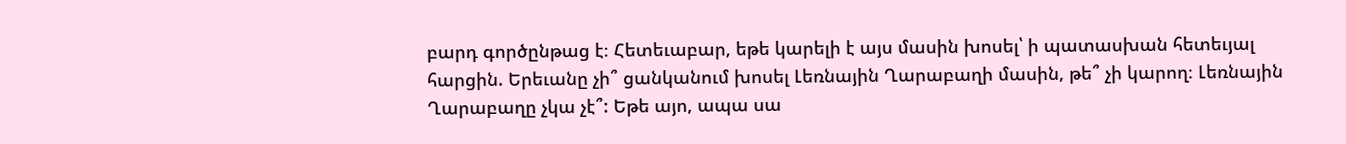բարդ գործընթաց է։ Հետեւաբար, եթե կարելի է այս մասին խոսել՝ ի պատասխան հետեւյալ հարցին. Երեւանը չի՞ ցանկանում խոսել Լեռնային Ղարաբաղի մասին, թե՞ չի կարող։ Լեռնային Ղարաբաղը չկա չէ՞: Եթե այո, ապա սա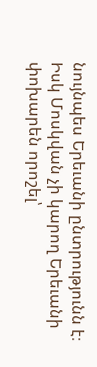նույնպես Երեւանի ընտրությունն է։ Իսկ Մոսկվան չի կարող Երեւանի փոխարեն որոշել՝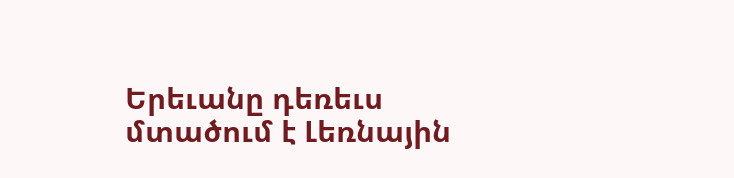Երեւանը դեռեւս մտածում է Լեռնային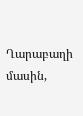Ղարաբաղի մասին,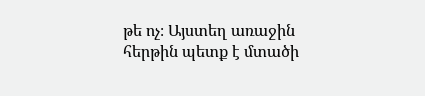թե ոչ։ Այստեղ առաջին հերթին պետք է մտածի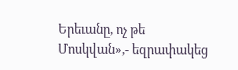Երեւանը, ոչ թե Մոսկվան»,- եզրափակեց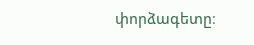փորձագետը։